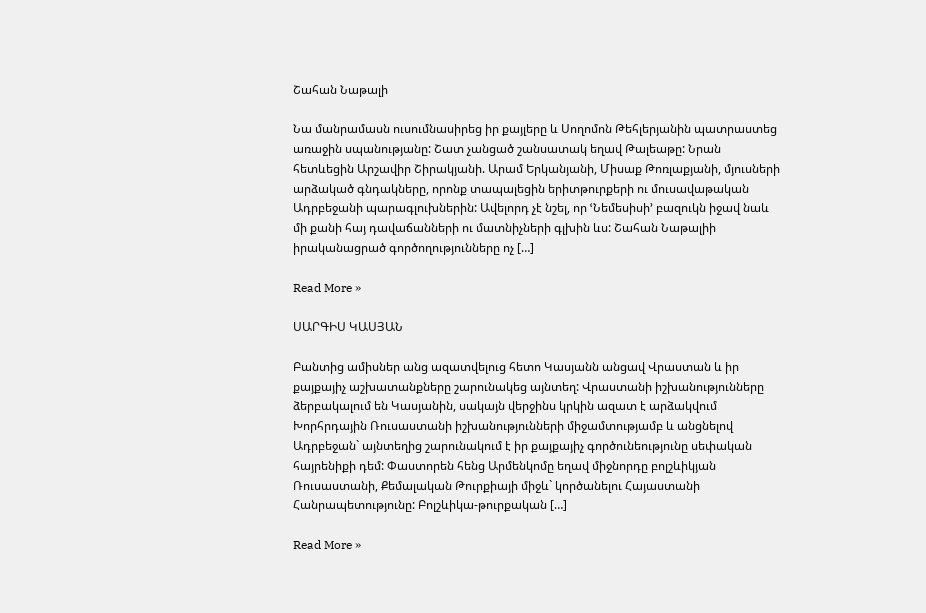Շահան Նաթալի

Նա մանրամասն ուսումնասիրեց իր քայլերը և Սողոմոն Թեհլերյանին պատրաստեց առաջին սպանությանը: Շատ չանցած շանսատակ եղավ Թալեաթը: Նրան հետևեցին Արշավիր Շիրակյանի. Արամ Երկանյանի, Միսաք Թոռլաքյանի, մյուսների արձակած գնդակները, որոնք տապալեցին երիտթուրքերի ու մուսավաթական Ադրբեջանի պարագլուխներին: Ավելորդ չէ նշել, որ ՙՆեմեսիսի՚ բազուկն իջավ նաև մի քանի հայ դավաճանների ու մատնիչների գլխին ևս: Շահան Նաթալիի իրականացրած գործողությունները ոչ […]

Read More »

ՍԱՐԳԻՍ ԿԱՍՅԱՆ

Բանտից ամիսներ անց ազատվելուց հետո Կասյանն անցավ Վրաստան և իր քայքայիչ աշխատանքները շարունակեց այնտեղ: Վրաստանի իշխանությունները ձերբակալում են Կասյանին, սակայն վերջինս կրկին ազատ է արձակվում Խորհրդային Ռուսաստանի իշխանությունների միջամտությամբ և անցնելով Ադրբեջան` այնտեղից շարունակում է իր քայքայիչ գործունեությունը սեփական հայրենիքի դեմ: Փաստորեն հենց Արմենկոմը եղավ միջնորդը բոլշևիկյան Ռուսաստանի, Քեմալական Թուրքիայի միջև` կործանելու Հայաստանի Հանրապետությունը: Բոլշևիկա-թուրքական […]

Read More »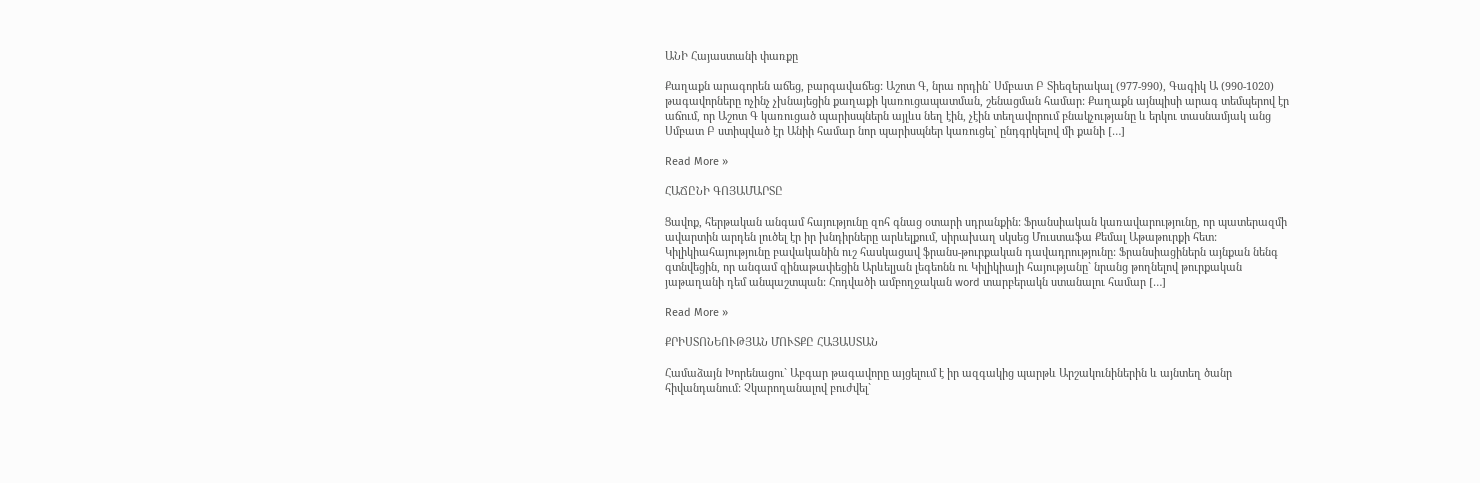ԱՆԻ Հայաստանի փառքը

Քաղաքն արագորեն աճեց, բարգավաճեց: Աշոտ Գ, նրա որդին` Սմբատ Բ Տիեզերակալ (977-990), Գագիկ Ա (990-1020) թագավորները ոչինչ չխնայեցին քաղաքի կառուցապատման, շենացման համար: Քաղաքն այնպիսի արագ տեմպերով էր աճում, որ Աշոտ Գ կառուցած պարիսպներն այլևս նեղ էին, չէին տեղավորում բնակչությանը և երկու տասնամյակ անց Սմբատ Բ ստիպված էր Անիի համար նոր պարիսպներ կառուցել` ընդգրկելով մի քանի […]

Read More »

ՀԱՃԸՆԻ ԳՈՅԱՄԱՐՏԸ

Ցավոք, հերթական անգամ հայությունը զոհ գնաց օտարի սդրանքին: Ֆրանսիական կառավարությունը, որ պատերազմի ավարտին արդեն լուծել էր իր խնդիրները արևելքում, սիրախաղ սկսեց Մուստաֆա Քեմալ Աթաթուրքի հետ: Կիլիկիահայությունը բավականին ուշ հասկացավ ֆրանս-թուրքական դավադրությունը: Ֆրանսիացիներն այնքան նենգ գտնվեցին, որ անգամ զինաթափեցին Արևելյան լեգեոնն ու Կիլիկիայի հայությանը` նրանց թողնելով թուրքական յաթաղանի դեմ անպաշտպան: Հոդվածի ամբողջական word տարբերակն ստանալու համար […]

Read More »

ՔՐԻՍՏՈՆԵՈՒԹՅԱՆ ՄՈՒՏՔԸ ՀԱՅԱՍՏԱՆ

Համաձայն Խորենացու` Աբգար թագավորը այցելում է իր ազգակից պարթև Արշակունիներին և այնտեղ ծանր հիվանդանում: Չկարողանալով բուժվել`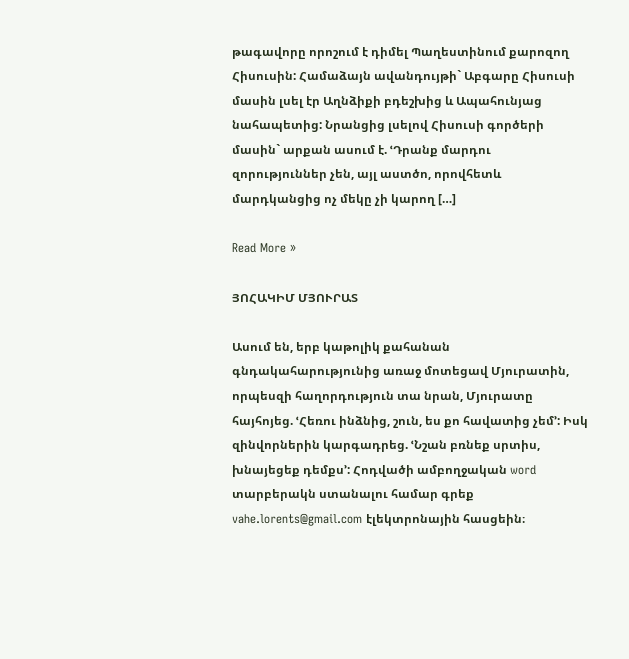թագավորը որոշում է դիմել Պաղեստինում քարոզող Հիսուսին: Համաձայն ավանդույթի` Աբգարը Հիսուսի մասին լսել էր Աղնձիքի բդեշխից և Ապահունյաց նահապետից: Նրանցից լսելով Հիսուսի գործերի մասին` արքան ասում է. ՙԴրանք մարդու զորություններ չեն, այլ աստծո, որովհետև մարդկանցից ոչ մեկը չի կարող […]

Read More »

ՅՈՀԱԿԻՄ ՄՅՈՒՐԱՏ

Ասում են, երբ կաթոլիկ քահանան գնդակահարությունից առաջ մոտեցավ Մյուրատին, որպեսզի հաղորդություն տա նրան, Մյուրատը հայհոյեց. ՙՀեռու ինձնից, շուն, ես քո հավատից չեմ՚: Իսկ զինվորներին կարգադրեց. ՙՆշան բռնեք սրտիս, խնայեցեք դեմքս՚: Հոդվածի ամբողջական word տարբերակն ստանալու համար գրեք vahe.lorents@gmail.com էլեկտրոնային հասցեին։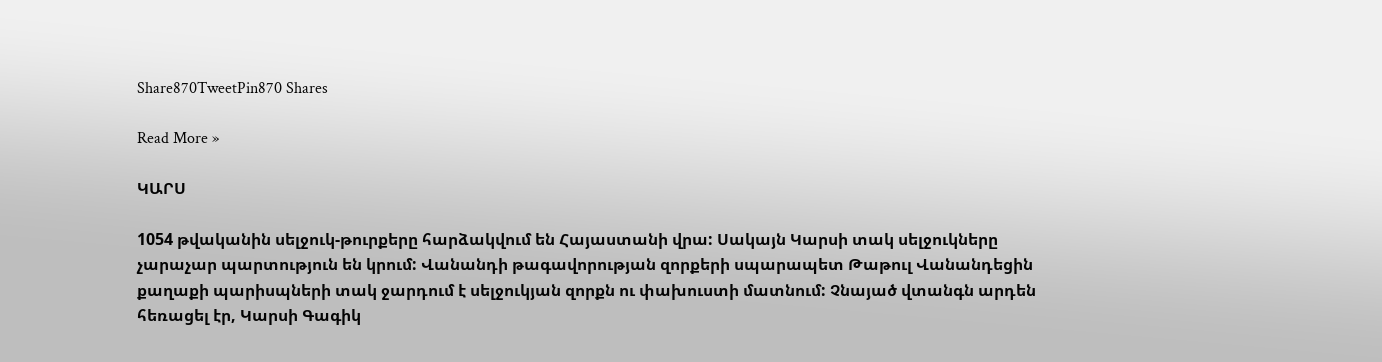Share870TweetPin870 Shares

Read More »

ԿԱՐՍ

1054 թվականին սելջուկ-թուրքերը հարձակվում են Հայաստանի վրա: Սակայն Կարսի տակ սելջուկները չարաչար պարտություն են կրում: Վանանդի թագավորության զորքերի սպարապետ Թաթուլ Վանանդեցին քաղաքի պարիսպների տակ ջարդում է սելջուկյան զորքն ու փախուստի մատնում: Չնայած վտանգն արդեն հեռացել էր, Կարսի Գագիկ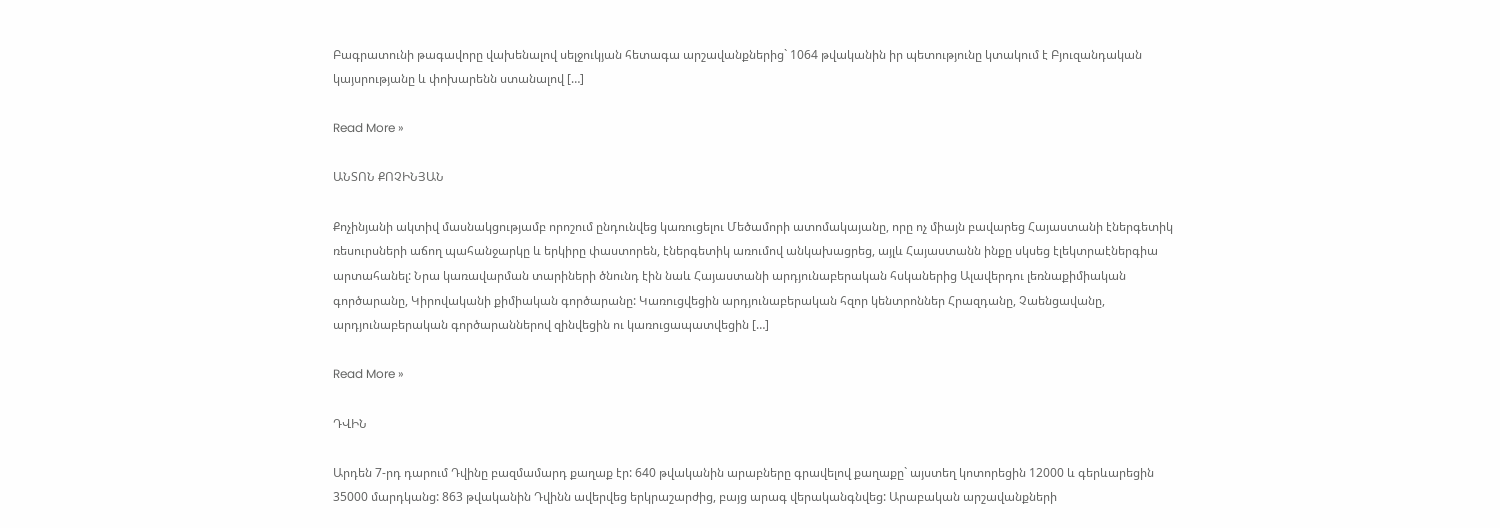Բագրատունի թագավորը վախենալով սելջուկյան հետագա արշավանքներից` 1064 թվականին իր պետությունը կտակում է Բյուզանդական կայսրությանը և փոխարենն ստանալով […]

Read More »

ԱՆՏՈՆ ՔՈՉԻՆՅԱՆ

Քոչինյանի ակտիվ մասնակցությամբ որոշում ընդունվեց կառուցելու Մեծամորի ատոմակայանը, որը ոչ միայն բավարեց Հայաստանի էներգետիկ ռեսուրսների աճող պահանջարկը և երկիրը փաստորեն, էներգետիկ առումով անկախացրեց, այլև Հայաստանն ինքը սկսեց էլեկտրաէներգիա արտահանել: Նրա կառավարման տարիների ծնունդ էին նաև Հայաստանի արդյունաբերական հսկաներից Ալավերդու լեռնաքիմիական գործարանը, Կիրովականի քիմիական գործարանը: Կառուցվեցին արդյունաբերական հզոր կենտրոններ Հրազդանը, Չաենցավանը, արդյունաբերական գործարաններով զինվեցին ու կառուցապատվեցին […]

Read More »

ԴՎԻՆ

Արդեն 7-րդ դարում Դվինը բազմամարդ քաղաք էր: 640 թվականին արաբները գրավելով քաղաքը` այստեղ կոտորեցին 12000 և գերևարեցին 35000 մարդկանց: 863 թվականին Դվինն ավերվեց երկրաշարժից, բայց արագ վերականգնվեց: Արաբական արշավանքների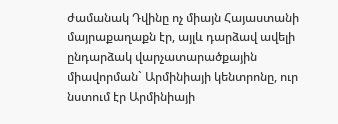ժամանակ Դվինը ոչ միայն Հայաստանի մայրաքաղաքն էր, այլև դարձավ ավելի ընդարձակ վարչատարածքային միավորման` Արմինիայի կենտրոնը, ուր նստում էր Արմինիայի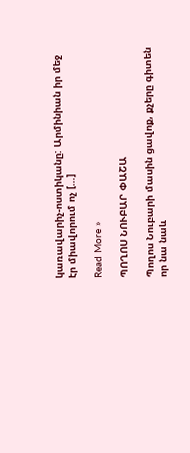կառավարիչ-ոստիկանը: Արմինիան իր մեջ էր միավորում ոչ […]

Read More »

ՊՈՂՈՍ ՆՈՒԲԱՐ ՓԱՇԱ

Պողոս Նուբարի մասին ցավոք, քչերը գիտեն որ նա նաև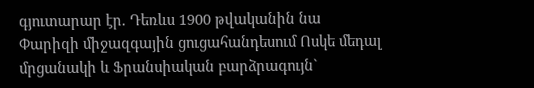գյուտարար էր. Դեռևս 1900 թվականին նա Փարիզի միջազգային ցուցահանդեսում Ոսկե մեդալ մրցանակի և Ֆրանսիական բարձրագույն`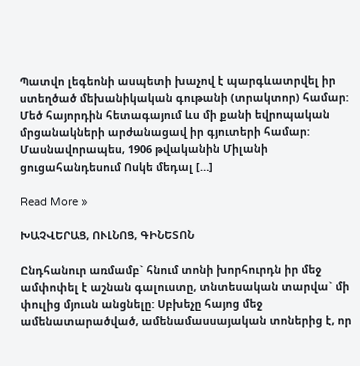Պատվո լեգեոնի ասպետի խաչով է պարգևատրվել իր ստեղծած մեխանիկական գութանի (տրակտոր) համար: Մեծ հայորդին հետագայում ևս մի քանի եվրոպական մրցանակների արժանացավ իր գյուտերի համար: Մասնավորապես, 1906 թվականին Միլանի ցուցահանդեսում Ոսկե մեդալ […]

Read More »

ԽԱՉՎԵՐԱՑ, ՈՒԼՆՈՑ, ԳԻՆԵՏՈՆ

Ընդհանուր առմամբ` հնում տոնի խորհուրդն իր մեջ ամփոփել է աշնան գալուստը, տնտեսական տարվա` մի փուլից մյուսն անցնելը: Սբխեչը հայոց մեջ ամենատարածված, ամենամասսայական տոներից է, որ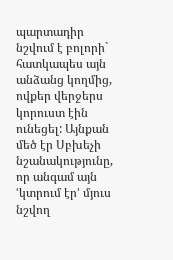պարտադիր նշվում է բոլորի` հատկապես այն անձանց կողմից, ովքեր վերջերս կորուստ էին ունեցել: Այնքան մեծ էր Սբխեչի նշանակությունը, որ անգամ այն ՙկտրում էր՚ մյուս նշվող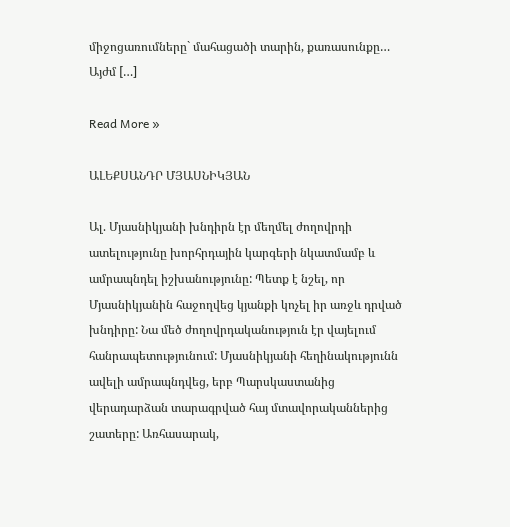միջոցառումները` մահացածի տարին, քառասունքը… Այժմ […]

Read More »

ԱԼԵՔՍԱՆԴՐ ՄՅԱՍՆԻԿՅԱՆ

Ալ. Մյասնիկյանի խնդիրն էր մեղմել ժողովրդի ատելությունը խորհրդային կարգերի նկատմամբ և ամրապնդել իշխանությունը: Պետք է նշել, որ Մյասնիկյանին հաջողվեց կյանքի կոչել իր առջև դրված խնդիրը: Նա մեծ ժողովրդականություն էր վայելում հանրապետությունում: Մյասնիկյանի հեղինակությունն ավելի ամրապնդվեց, երբ Պարսկաստանից վերադարձան տարագրված հայ մտավորականներից շատերը: Առհասարակ,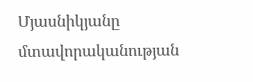Մյասնիկյանը մտավորականության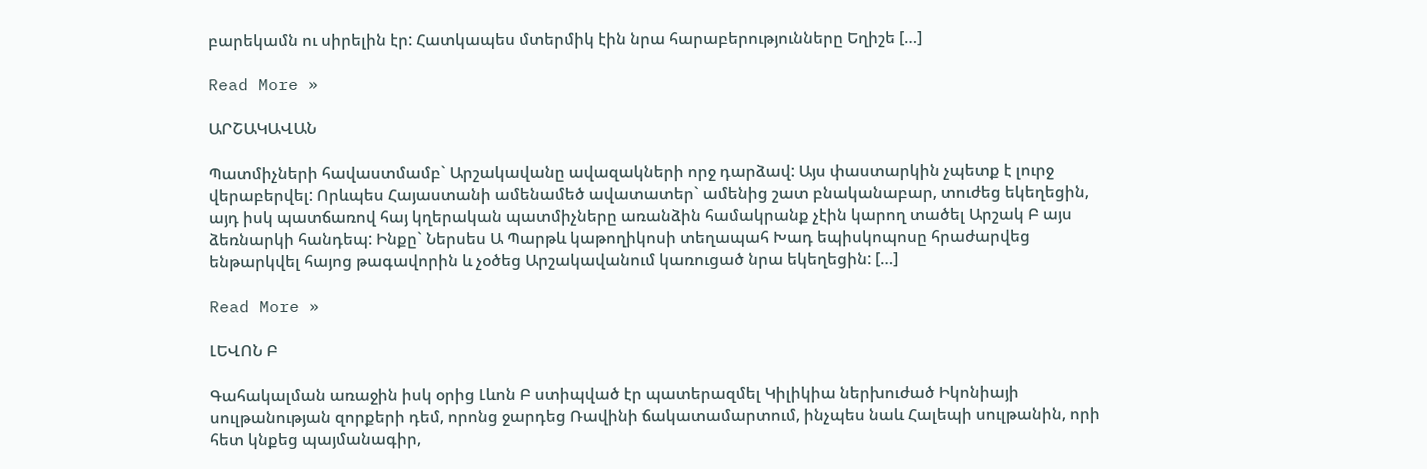բարեկամն ու սիրելին էր: Հատկապես մտերմիկ էին նրա հարաբերությունները Եղիշե […]

Read More »

ԱՐՇԱԿԱՎԱՆ

Պատմիչների հավաստմամբ` Արշակավանը ավազակների որջ դարձավ: Այս փաստարկին չպետք է լուրջ վերաբերվել: Որևպես Հայաստանի ամենամեծ ավատատեր` ամենից շատ բնականաբար, տուժեց եկեղեցին, այդ իսկ պատճառով հայ կղերական պատմիչները առանձին համակրանք չէին կարող տածել Արշակ Բ այս ձեռնարկի հանդեպ: Ինքը` Ներսես Ա Պարթև կաթողիկոսի տեղապահ Խադ եպիսկոպոսը հրաժարվեց ենթարկվել հայոց թագավորին և չօծեց Արշակավանում կառուցած նրա եկեղեցին: […]

Read More »

ԼԵՎՈՆ Բ

Գահակալման առաջին իսկ օրից Լևոն Բ ստիպված էր պատերազմել Կիլիկիա ներխուժած Իկոնիայի սուլթանության զորքերի դեմ, որոնց ջարդեց Ռավինի ճակատամարտում, ինչպես նաև Հալեպի սուլթանին, որի հետ կնքեց պայմանագիր,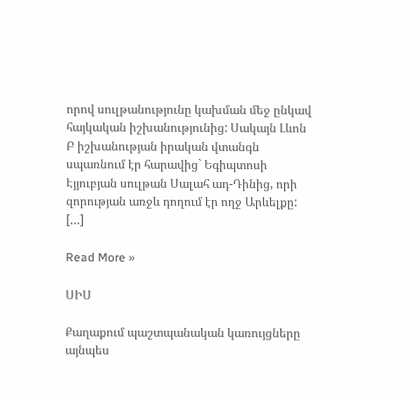որով սուլթանությունը կախման մեջ ընկավ հայկական իշխանությունից: Սակայն Լևոն Բ իշխանության իրական վտանգն սպառնում էր հարավից` Եգիպտոսի Էյյուբյան սուլթան Սալահ ադ-Դինից, որի զորության առջև դողում էր ողջ Արևելքը: […]

Read More »

ՍԻՍ

Քաղաքում պաշտպանական կառույցները այնպես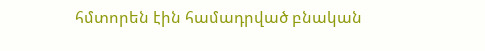հմտորեն էին համադրված բնական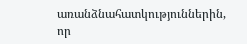առանձնահատկություններին, որ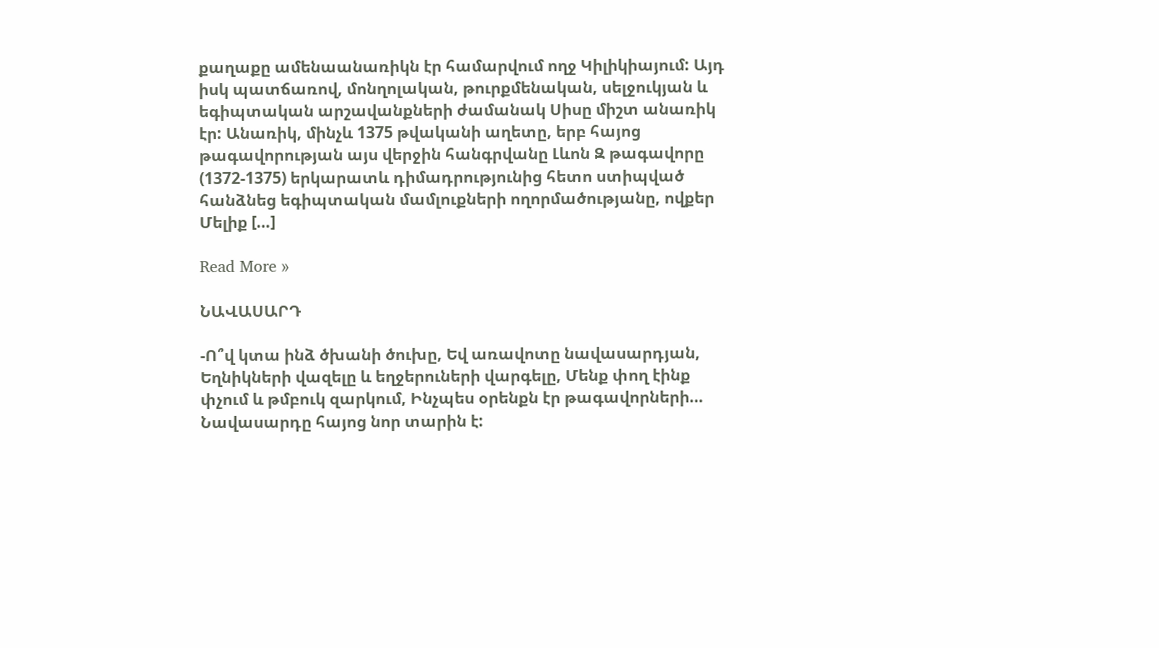քաղաքը ամենաանառիկն էր համարվում ողջ Կիլիկիայում: Այդ իսկ պատճառով, մոնղոլական, թուրքմենական, սելջուկյան և եգիպտական արշավանքների ժամանակ Սիսը միշտ անառիկ էր: Անառիկ, մինչև 1375 թվականի աղետը, երբ հայոց թագավորության այս վերջին հանգրվանը Լևոն Զ թագավորը (1372-1375) երկարատև դիմադրությունից հետո ստիպված հանձնեց եգիպտական մամլուքների ողորմածությանը, ովքեր Մելիք […]

Read More »

ՆԱՎԱՍԱՐԴ

-Ո՞վ կտա ինձ ծխանի ծուխը, Եվ առավոտը նավասարդյան, Եղնիկների վազելը և եղջերուների վարգելը, Մենք փող էինք փչում և թմբուկ զարկում, Ինչպես օրենքն էր թագավորների… Նավասարդը հայոց նոր տարին է: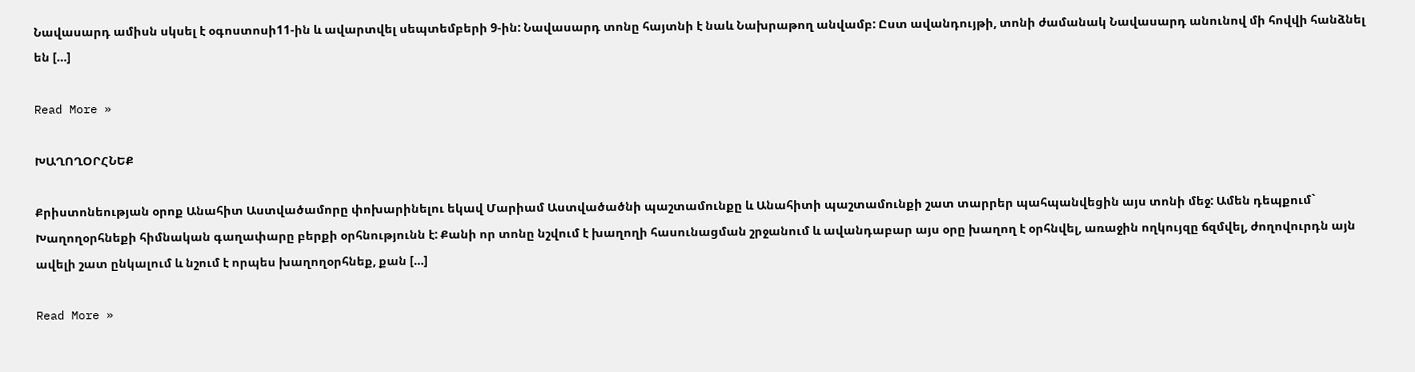Նավասարդ ամիսն սկսել է օգոստոսի11-ին և ավարտվել սեպտեմբերի 9-ին: Նավասարդ տոնը հայտնի է նաև Նախրաթող անվամբ: Ըստ ավանդույթի, տոնի ժամանակ Նավասարդ անունով մի հովվի հանձնել են […]

Read More »

ԽԱՂՈՂՕՐՀՆԵՔ

Քրիստոնեության օրոք Անահիտ Աստվածամորը փոխարինելու եկավ Մարիամ Աստվածածնի պաշտամունքը և Անահիտի պաշտամունքի շատ տարրեր պահպանվեցին այս տոնի մեջ: Ամեն դեպքում` Խաղողօրհնեքի հիմնական գաղափարը բերքի օրհնությունն է: Քանի որ տոնը նշվում է խաղողի հասունացման շրջանում և ավանդաբար այս օրը խաղող է օրհնվել, առաջին ողկույզը ճզմվել, ժողովուրդն այն ավելի շատ ընկալում և նշում է որպես խաղողօրհնեք, քան […]

Read More »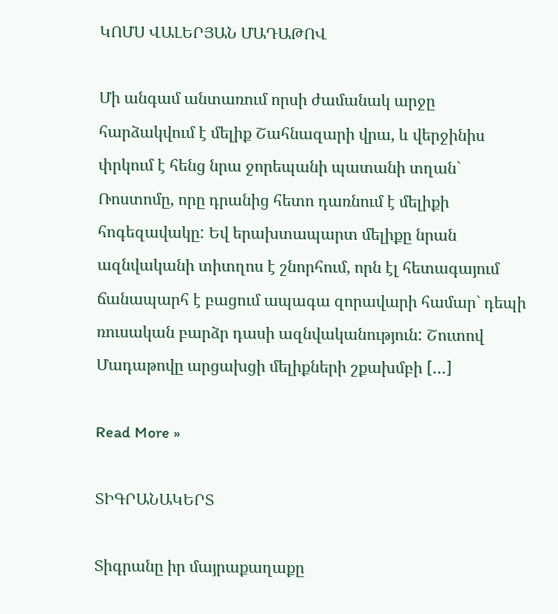ԿՈՄՍ ՎԱԼԵՐՅԱՆ ՄԱԴԱԹՈՎ

Մի անգամ անտառում որսի ժամանակ արջը հարձակվում է մելիք Շահնազարի վրա, և վերջինիս փրկում է հենց նրա ջորեպանի պատանի տղան` Ռոստոմը, որը դրանից հետո դառնում է մելիքի հոգեզավակը: Եվ երախտապարտ մելիքը նրան ազնվականի տիտղոս է շնորհում, որն էլ հետագայում ճանապարհ է բացում ապագա զորավարի համար` դեպի ռուսական բարձր դասի ազնվականություն: Շուտով Մադաթովը արցախցի մելիքների շքախմբի […]

Read More »

ՏԻԳՐԱՆԱԿԵՐՏ

Տիգրանը իր մայրաքաղաքը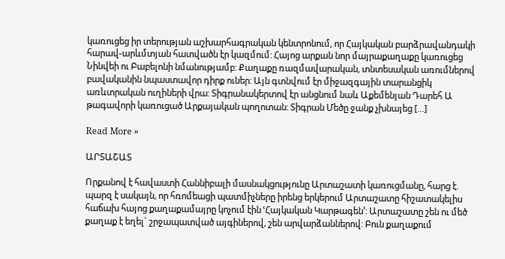կառուցեց իր տերության աշխարհագրական կենտրոնում, որ Հայկական բարձրավանդակի հարավ-արևմտյան հատվածն էր կազմում: Հայոց արքան նոր մայրաքաղաքը կառուցեց Նինվեի ու Բաբելոնի նմանությամբ: Քաղաքը ռազմավարական, տնտեսական առումներով բավականին նպաստավոր դիրք ուներ: Այն գտնվում էր միջազգային տարանցիկ առևտրական ուղիների վրա: Տիգրանակերտով էր անցնում նաև Աքեմենյան Դարեհ Ա թագավորի կառուցած Արքայական պողոտան: Տիգրան Մեծը ջանք չխնայեց […]

Read More »

ԱՐՏԱՇԱՏ

Որքանով է հավաստի Հաննիբալի մասնակցությունը Արտաշատի կառուցմանը, հարց է. պարզ է սակայն, որ հռոմեացի պատմիչները իրենց երկերում Արտաշատը հիշատակելիս հաճախ հայոց քաղաքամայրը կոչում էին ՙՀայկական Կարթագեն՚: Արտաշատը շեն ու մեծ քաղաք է եղել` շրջապատված այգիներով, շեն արվարձաններով: Բուն քաղաքում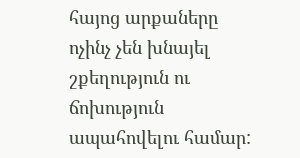հայոց արքաները ոչինչ չեն խնայել շքեղություն ու ճոխություն ապահովելու համար: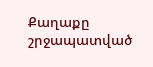Քաղաքը շրջապատված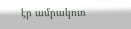էր ամրակուռ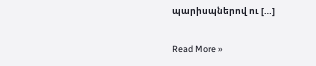պարիսպներով ու […]

Read More »